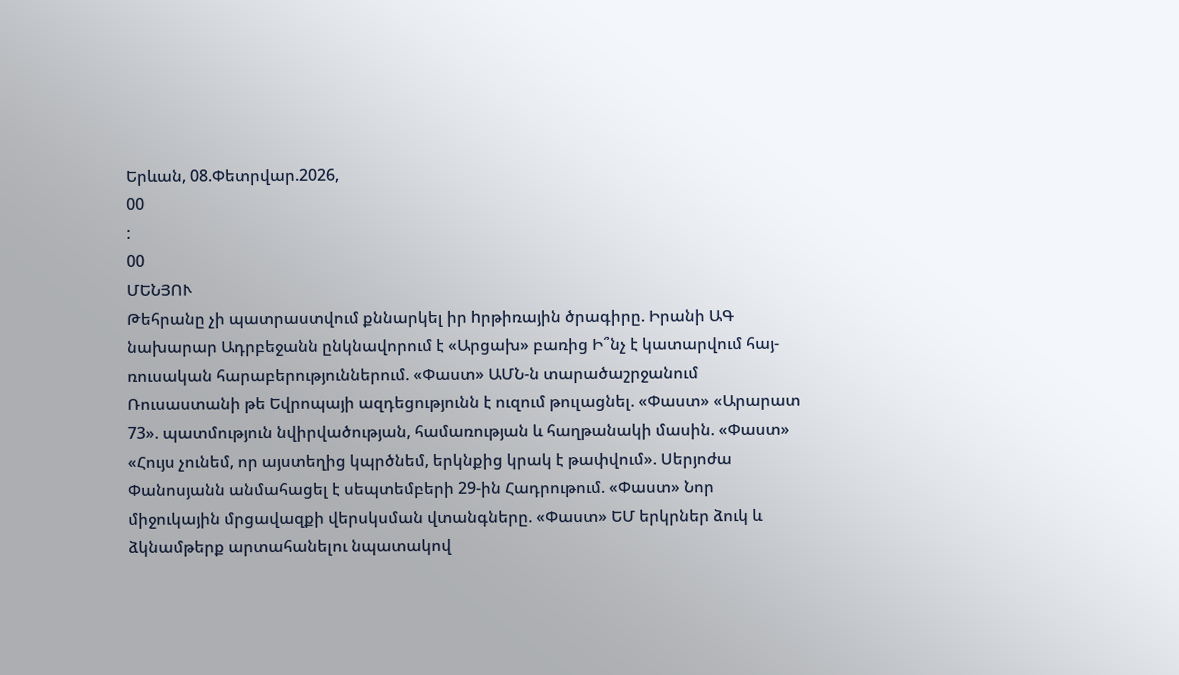Երևան, 08.Փետրվար.2026,
00
:
00
ՄԵՆՅՈՒ
Թեհրանը չի պատրաստվում քննարկել իր hրթիռային ծրագիրը. Իրանի ԱԳ նախարար Ադրբեջանն ընկնավորում է «Արցախ» բառից Ի՞նչ է կատարվում հայ-ռուսական հարաբերություններում. «Փաստ» ԱՄՆ-ն տարածաշրջանում Ռուսաստանի թե Եվրոպայի ազդեցությունն է ուզում թուլացնել. «Փաստ» «Արարատ 73». պատմություն նվիրվածության, համառության և հաղթանակի մասին. «Փաստ» «Հույս չունեմ, որ այստեղից կպրծնեմ, երկնքից կրակ է թափվում». Սերյոժա Փանոսյանն անմահացել է սեպտեմբերի 29-ին Հադրութում. «Փաստ» Նոր միջուկային մրցավազքի վերսկսման վտանգները. «Փաստ» ԵՄ երկրներ ձուկ և ձկնամթերք արտահանելու նպատակով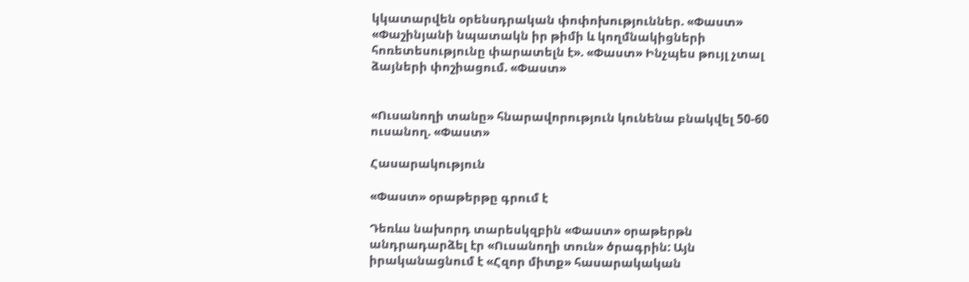կկատարվեն օրենսդրական փոփոխություններ. «Փաստ» «Փաշինյանի նպատակն իր թիմի և կողմնակիցների հոռետեսությունը փարատելն է». «Փաստ» Ինչպես թույլ չտալ ձայների փոշիացում. «Փաստ»


«Ուսանողի տանը» հնարավորություն կունենա բնակվել 50-60 ուսանող. «Փաստ»

Հասարակություն

«Փաստ» օրաթերթը գրում է

Դեռևս նախորդ տարեսկզբին «Փաստ» օրաթերթն անդրադարձել էր «Ուսանողի տուն» ծրագրին: Այն իրականացնում է «Հզոր միտք» հասարակական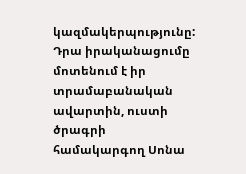կազմակերպությունը: Դրա իրականացումը մոտենում է իր տրամաբանական ավարտին, ուստի ծրագրի համակարգող Սոնա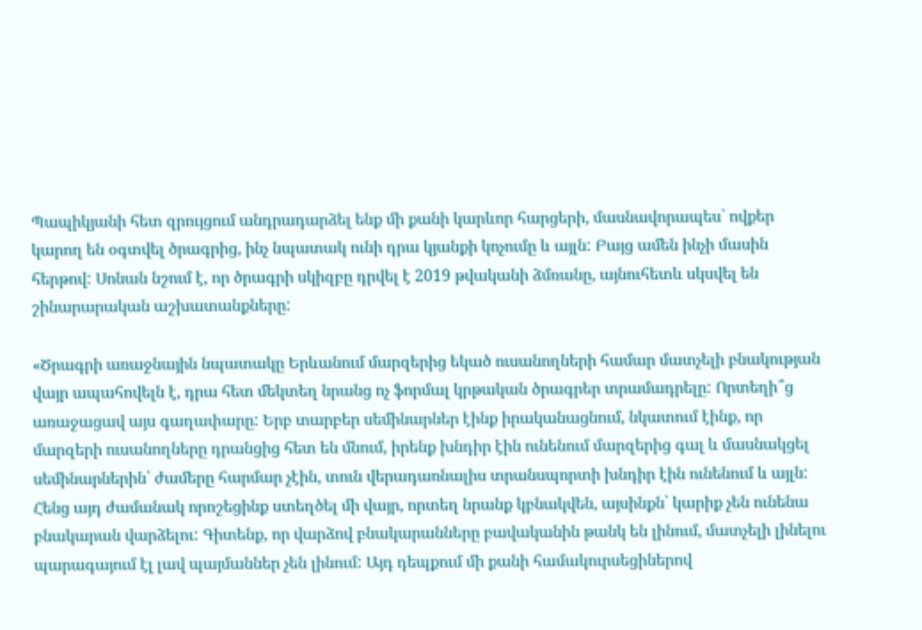Պապիկյանի հետ զրույցում անդրադարձել ենք մի քանի կարևոր հարցերի, մասնավորապես՝ ովքեր կարող են օգտվել ծրագրից, ինչ նպատակ ունի դրա կյանքի կոչումը և այլն: Բայց ամեն ինչի մասին հերթով: Սոնան նշում է, որ ծրագրի սկիզբը դրվել է 2019 թվականի ձմռանը, այնուհետև սկսվել են շինարարական աշխատանքները:

«Ծրագրի առաջնային նպատակը Երևանում մարզերից եկած ուսանողների համար մատչելի բնակության վայր ապահովելն է, դրա հետ մեկտեղ նրանց ոչ ֆորմալ կրթական ծրագրեր տրամադրելը: Որտեղի՞ց առաջացավ այս գաղափարը: Երբ տարբեր սեմինարներ էինք իրականացնում, նկատում էինք, որ մարզերի ուսանողները դրանցից հետ են մնում, իրենք խնդիր էին ունենում մարզերից գալ և մասնակցել սեմինարներին՝ ժամերը հարմար չէին, տուն վերադառնալիս տրանսպորտի խնդիր էին ունենում և այլն: Հենց այդ ժամանակ որոշեցինք ստեղծել մի վայր, որտեղ նրանք կբնակվեն, այսինքն՝ կարիք չեն ունենա բնակարան վարձելու: Գիտենք, որ վարձով բնակարանները բավականին թանկ են լինում, մատչելի լինելու պարագայում էլ լավ պայմաններ չեն լինում: Այդ դեպքում մի քանի համակուրսեցիներով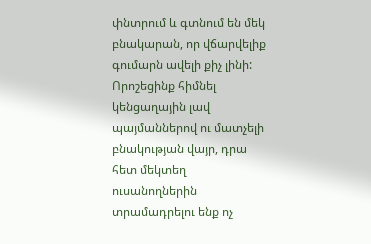փնտրում և գտնում են մեկ բնակարան, որ վճարվելիք գումարն ավելի քիչ լինի: Որոշեցինք հիմնել կենցաղային լավ պայմաններով ու մատչելի բնակության վայր, դրա հետ մեկտեղ ուսանողներին տրամադրելու ենք ոչ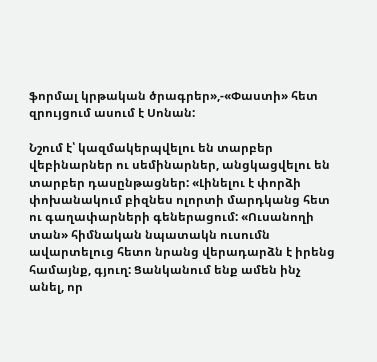ֆորմալ կրթական ծրագրեր»,-«Փաստի» հետ զրույցում ասում է Սոնան:

Նշում է՝ կազմակերպվելու են տարբեր վեբինարներ ու սեմինարներ, անցկացվելու են տարբեր դասընթացներ: «Լինելու է փորձի փոխանակում բիզնես ոլորտի մարդկանց հետ ու գաղափարների գեներացում: «Ուսանողի տան» հիմնական նպատակն ուսումն ավարտելուց հետո նրանց վերադարձն է իրենց համայնք, գյուղ: Ցանկանում ենք ամեն ինչ անել, որ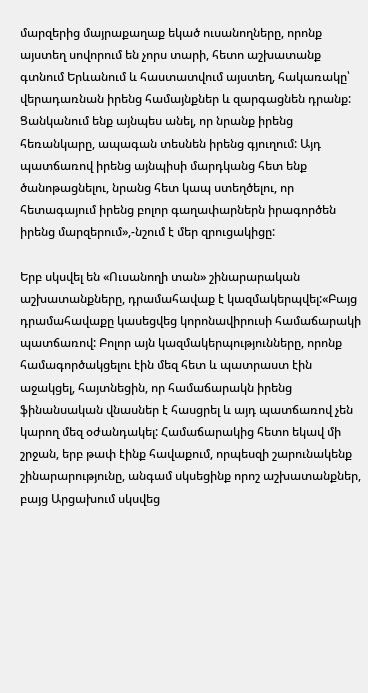մարզերից մայրաքաղաք եկած ուսանողները, որոնք այստեղ սովորում են չորս տարի, հետո աշխատանք գտնում Երևանում և հաստատվում այստեղ, հակառակը՝ վերադառնան իրենց համայնքներ և զարգացնեն դրանք: Ցանկանում ենք այնպես անել, որ նրանք իրենց հեռանկարը, ապագան տեսնեն իրենց գյուղում: Այդ պատճառով իրենց այնպիսի մարդկանց հետ ենք ծանոթացնելու, նրանց հետ կապ ստեղծելու, որ հետագայում իրենց բոլոր գաղափարներն իրագործեն իրենց մարզերում»,-նշում է մեր զրուցակիցը:

Երբ սկսվել են «Ուսանողի տան» շինարարական աշխատանքները, դրամահավաք է կազմակերպվել:«Բայց դրամահավաքը կասեցվեց կորոնավիրուսի համաճարակի պատճառով: Բոլոր այն կազմակերպությունները, որոնք համագործակցելու էին մեզ հետ և պատրաստ էին աջակցել, հայտնեցին, որ համաճարակն իրենց ֆինանսական վնասներ է հասցրել և այդ պատճառով չեն կարող մեզ օժանդակել: Համաճարակից հետո եկավ մի շրջան, երբ թափ էինք հավաքում, որպեսզի շարունակենք շինարարությունը, անգամ սկսեցինք որոշ աշխատանքներ, բայց Արցախում սկսվեց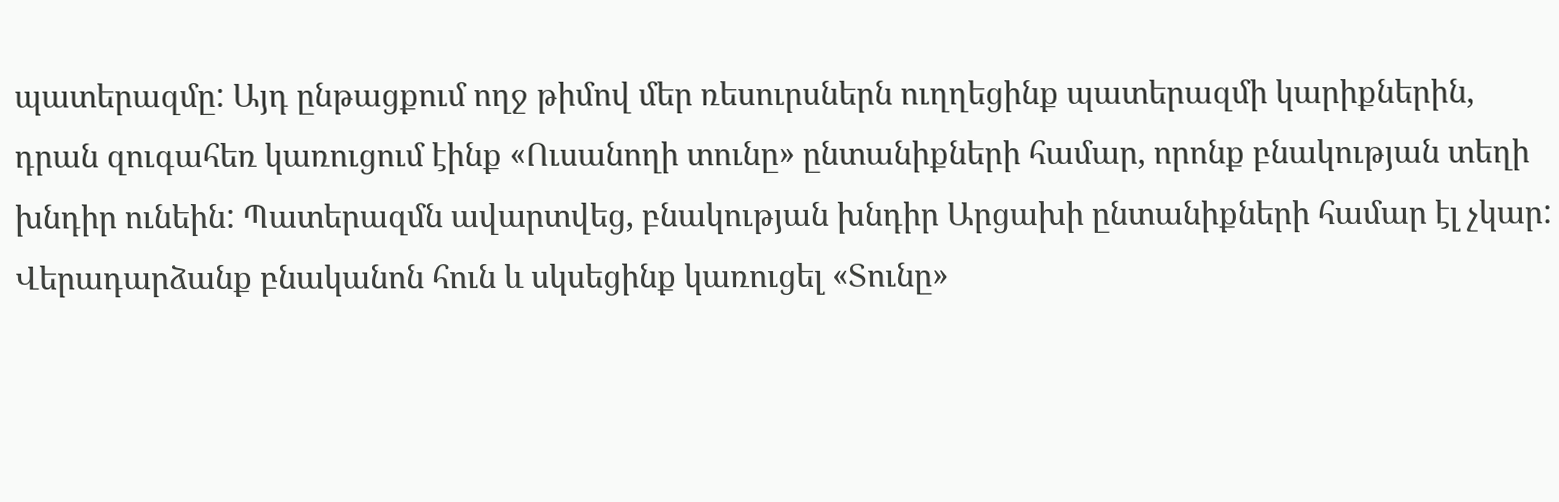պատերազմը: Այդ ընթացքում ողջ թիմով մեր ռեսուրսներն ուղղեցինք պատերազմի կարիքներին, դրան զուգահեռ կառուցում էինք «Ուսանողի տունը» ընտանիքների համար, որոնք բնակության տեղի խնդիր ունեին: Պատերազմն ավարտվեց, բնակության խնդիր Արցախի ընտանիքների համար էլ չկար: Վերադարձանք բնականոն հուն և սկսեցինք կառուցել «Տունը»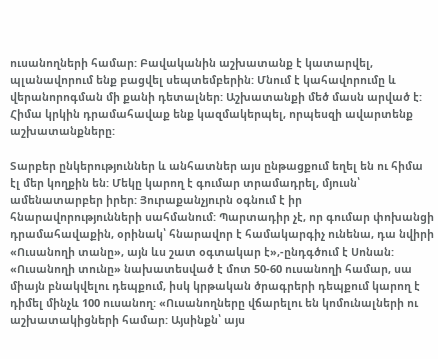ուսանողների համար: Բավականին աշխատանք է կատարվել, պլանավորում ենք բացվել սեպտեմբերին: Մնում է կահավորումը և վերանորոգման մի քանի դետալներ: Աշխատանքի մեծ մասն արված է: Հիմա կրկին դրամահավաք ենք կազմակերպել, որպեսզի ավարտենք աշխատանքները:

Տարբեր ընկերություններ և անհատներ այս ընթացքում եղել են ու հիմա էլ մեր կողքին են: Մեկը կարող է գումար տրամադրել, մյուսն՝ ամենատարբեր իրեր: Յուրաքանչյուրն օգնում է իր հնարավորությունների սահմանում: Պարտադիր չէ, որ գումար փոխանցի դրամահավաքին, օրինակ՝ հնարավոր է համակարգիչ ունենա, դա նվիրի «Ուսանողի տանը», այն ևս շատ օգտակար է»,-ընդգծում է Սոնան: «Ուսանողի տունը» նախատեսված է մոտ 50-60 ուսանողի համար, սա միայն բնակվելու դեպքում, իսկ կրթական ծրագրերի դեպքում կարող է դիմել մինչև 100 ուսանող: «Ուսանողները վճարելու են կոմունալների ու աշխատակիցների համար: Այսինքն՝ այս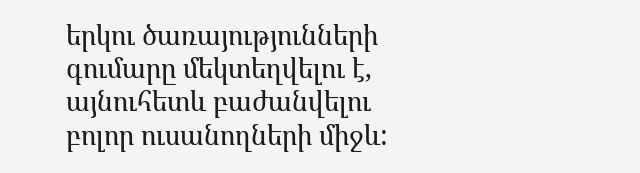երկու ծառայությունների գումարը մեկտեղվելու է, այնուհետև բաժանվելու բոլոր ուսանողների միջև: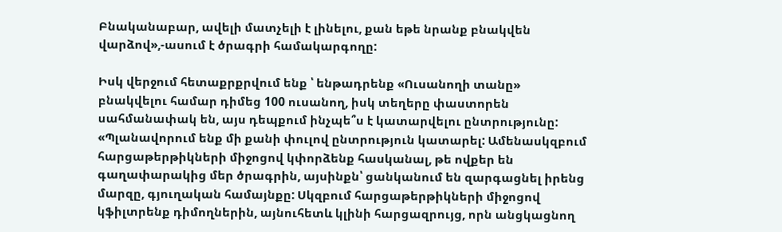Բնականաբար, ավելի մատչելի է լինելու, քան եթե նրանք բնակվեն վարձով»,-ասում է ծրագրի համակարգողը:

Իսկ վերջում հետաքրքրվում ենք ՝ ենթադրենք «Ուսանողի տանը» բնակվելու համար դիմեց 100 ուսանող, իսկ տեղերը փաստորեն սահմանափակ են, այս դեպքում ինչպե՞ս է կատարվելու ընտրությունը: «Պլանավորում ենք մի քանի փուլով ընտրություն կատարել: Ամենասկզբում հարցաթերթիկների միջոցով կփորձենք հասկանալ, թե ովքեր են գաղափարակից մեր ծրագրին, այսինքն՝ ցանկանում են զարգացնել իրենց մարզը, գյուղական համայնքը: Սկզբում հարցաթերթիկների միջոցով կֆիլտրենք դիմողներին, այնուհետև կլինի հարցազրույց, որն անցկացնող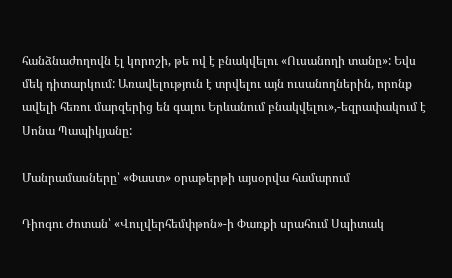հանձնաժողովն էլ կորոշի, թե ով է բնակվելու «Ուսանողի տանը»: Եվս մեկ դիտարկում: Առավելություն է տրվելու այն ուսանողներին, որոնք ավելի հեռու մարզերից են գալու Երևանում բնակվելու»,-եզրափակում է Սոնա Պապիկյանը:

Մանրամասները՝ «Փաստ» օրաթերթի այսօրվա համարում

Դիոգու Ժոտան՝ «Վուլվերհեմփթոն»-ի Փառքի սրահում Սպիտակ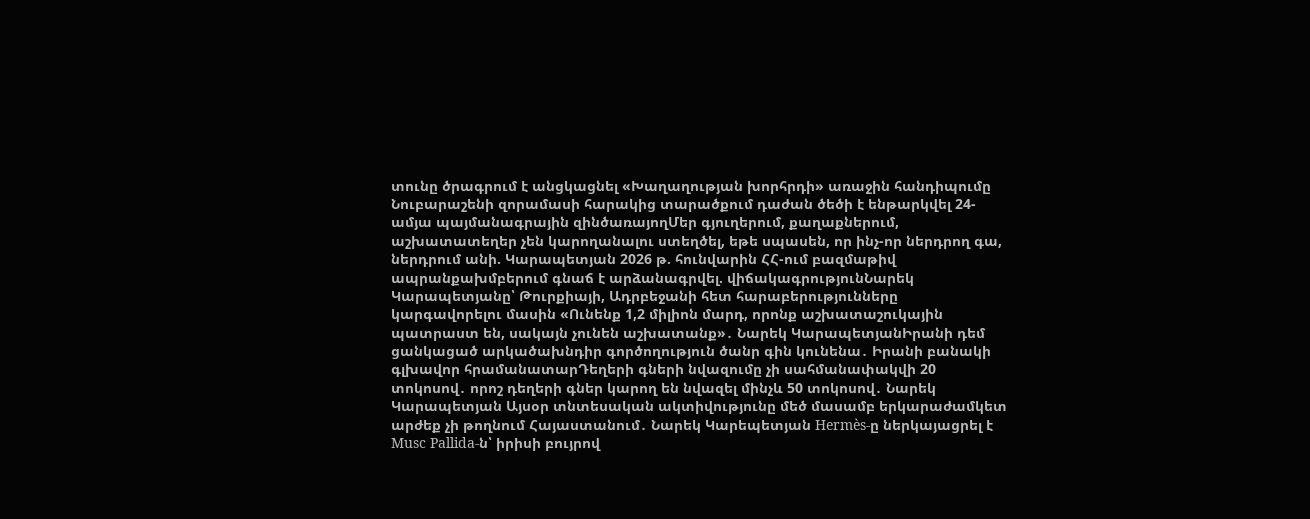տունը ծրագրում է անցկացնել «Խաղաղության խորհրդի» առաջին հանդիպումը Նուբարաշենի զորամասի հարակից տարածքում դաժան ծեծի է ենթարկվել 24-ամյա պայմանագրային զինծառայողՄեր գյուղերում, քաղաքներում, աշխատատեղեր չեն կարողանալու ստեղծել, եթե սպասեն, որ ինչ-որ ներդրող գա, ներդրում անի. Կարապետյան 2026 թ. հունվարին ՀՀ-ում բազմաթիվ ապրանքախմբերում գնաճ է արձանագրվել. վիճակագրությունՆարեկ Կարապետյանը՝ Թուրքիայի, Ադրբեջանի հետ հարաբերությունները կարգավորելու մասին «Ունենք 1,2 միլիոն մարդ, որոնք աշխատաշուկային պատրաստ են, սակայն չունեն աշխատանք»․ Նարեկ ԿարապետյանԻրանի դեմ ցանկացած արկածախնդիր գործողություն ծանր գին կունենա․ Իրանի բանակի գլխավոր հրամանատարԴեղերի գների նվազումը չի սահմանափակվի 20 տոկոսով․ որոշ դեղերի գներ կարող են նվազել մինչև 50 տոկոսով․ Նարեկ Կարապետյան Այսօր տնտեսական ակտիվությունը մեծ մասամբ երկարաժամկետ արժեք չի թողնում Հայաստանում․ Նարեկ Կարեպետյան Hermès-ը ներկայացրել է Musc Pallida-ն՝ իրիսի բույրով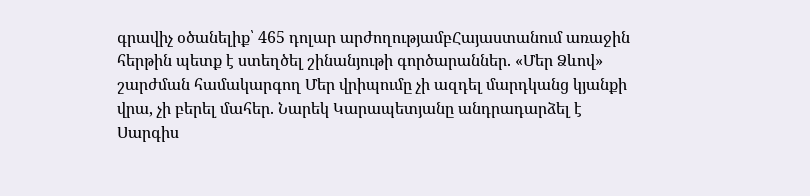գրավիչ օծանելիք՝ 465 դոլար արժողությամբՀայաստանում առաջին հերթին պետք է ստեղծել շինանյութի գործարաններ. «Մեր Ձևով» շարժման համակարգող Մեր վրիպումը չի ազդել մարդկանց կյանքի վրա, չի բերել մահեր. Նարեկ Կարապետյանը անդրադարձել է Սարգիս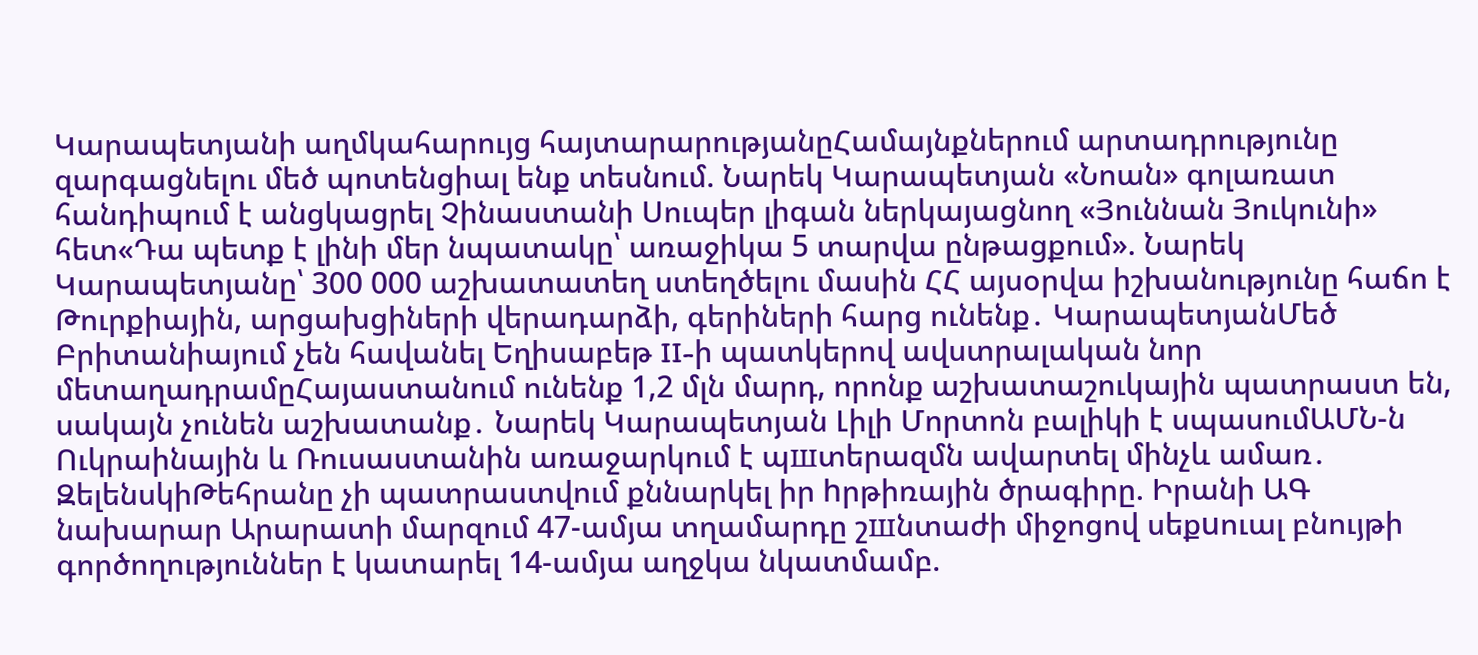Կարապետյանի աղմկահարույց հայտարարությանըՀամայնքներում արտադրությունը զարգացնելու մեծ պոտենցիալ ենք տեսնում. Նարեկ Կարապետյան «Նոան» գոլառատ հանդիպում է անցկացրել Չինաստանի Սուպեր լիգան ներկայացնող «Յուննան Յուկունի» հետ«Դա պետք է լինի մեր նպատակը՝ առաջիկա 5 տարվա ընթացքում». Նարեկ Կարապետյանը՝ 300 000 աշխատատեղ ստեղծելու մասին ՀՀ այսօրվա իշխանությունը հաճո է Թուրքիային, արցախցիների վերադարձի, գերիների հարց ունենք․ ԿարապետյանՄեծ Բրիտանիայում չեն հավանել Եղիսաբեթ II-ի պատկերով ավստրալական նոր մետաղադրամըՀայաստանում ունենք 1,2 մլն մարդ, որոնք աշխատաշուկային պատրաստ են, սակայն չունեն աշխատանք․ Նարեկ Կարապետյան Լիլի Մորտոն բալիկի է սպասումԱՄՆ-ն Ուկրաինային և Ռուսաստանին առաջարկում է պшտերազմն ավարտել մինչև ամառ․ ԶելենսկիԹեհրանը չի պատրաստվում քննարկել իր hրթիռային ծրագիրը. Իրանի ԱԳ նախարար Արարատի մարզում 47-ամյա տղամարդը շшնտաժի միջոցով սեքuուալ բնույթի գործողություններ է կատարել 14-ամյա աղջկա նկատմամբ.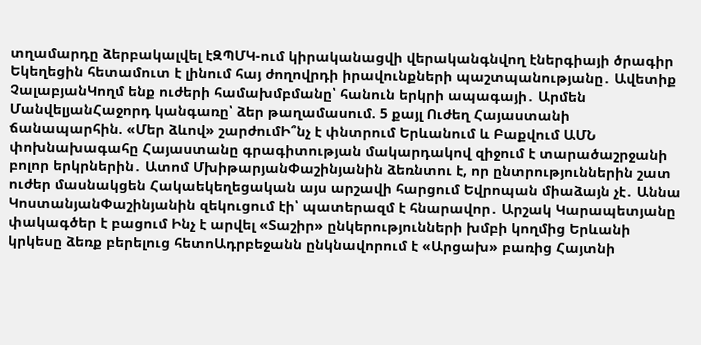տղամարդը ձերբակալվել էԶՊՄԿ-ում կիրականացվի վերականգնվող էներգիայի ծրագիր Եկեղեցին հետամուտ է լինում հայ ժողովրդի իրավունքների պաշտպանությանը․ Ավետիք ՉալաբյանԿողմ ենք ուժերի համախմբմանը՝ հանուն երկրի ապագայի․ Արմեն ՄանվելյանՀաջորդ կանգառը՝ ձեր թաղամասում. 5 քայլ Ուժեղ Հայաստանի ճանապարհին. «Մեր ձևով» շարժումԻ՞նչ է փնտրում Երևանում և Բաքվում ԱՄՆ փոխնախագահը Հայաստանը գրագիտության մակարդակով զիջում է տարածաշրջանի բոլոր երկրներին․ Ատոմ ՄխիթարյանՓաշինյանին ձեռնտու է, որ ընտրություններին շատ ուժեր մասնակցեն Հակաեկեղեցական այս արշավի հարցում Եվրոպան միաձայն չէ․ Աննա ԿոստանյանՓաշինյանին զեկուցում էի՝ պատերազմ է հնարավոր․ Արշակ Կարապետյանը փակագծեր է բացում Ինչ է արվել «Տաշիր» ընկերությունների խմբի կողմից Երևանի կրկեսը ձեռք բերելուց հետոԱդրբեջանն ընկնավորում է «Արցախ» բառից Հայտնի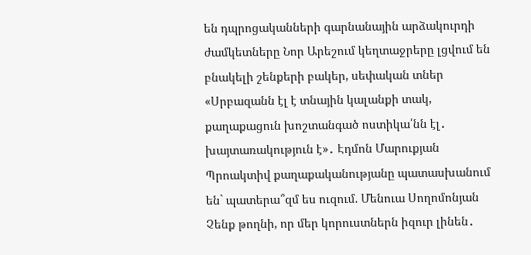են դպրոցականների գարնանային արձակուրդի ժամկետները Նոր Արեշում կեղտաջրերը լցվում են բնակելի շենքերի բակեր, սեփական տներ «Սրբազանն էլ է տնային կալանքի տակ, քաղաքացուն խոշտանգած ոստիկա՛նն էլ․ խայտառակություն է»․ Էդմոն Մարուքյան Պրոակտիվ քաղաքականությանը պատասխանում են` պատերա՞զմ ես ուզում. Մենուա Սողոմոնյան Չենք թողնի, որ մեր կորուստներն իզուր լինեն․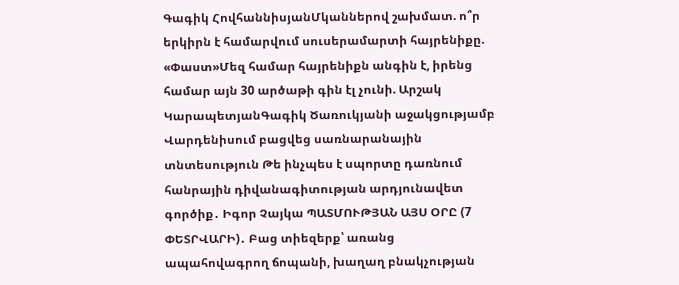Գագիկ ՀովհաննիսյանՄկաններով շախմատ. ո՞ր երկիրն է համարվում սուսերամարտի հայրենիքը. «Փաստ»Մեզ համար հայրենիքն անգին է, իրենց համար այն 30 արծաթի գին էլ չունի. Արշակ ԿարապետյանԳագիկ Ծառուկյանի աջակցությամբ Վարդենիսում բացվեց սառնարանային տնտեսություն Թե ինչպես է սպորտը դառնում հանրային դիվանագիտության արդյունավետ գործիք․ Իգոր Չայկա ՊԱՏՄՈՒԹՅԱՆ ԱՅՍ ՕՐԸ (7 ՓԵՏՐՎԱՐԻ)․ Բաց տիեզերք՝ առանց ապահովագրող ճոպանի, խաղաղ բնակչության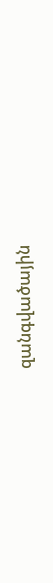զանգվածային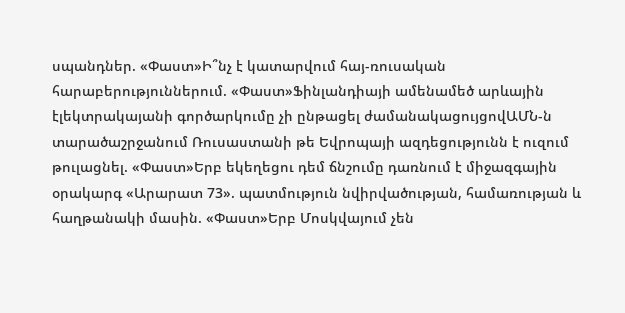սպանդներ. «Փաստ»Ի՞նչ է կատարվում հայ-ռուսական հարաբերություններում. «Փաստ»Ֆինլանդիայի ամենամեծ արևային էլեկտրակայանի գործարկումը չի ընթացել ժամանակացույցովԱՄՆ-ն տարածաշրջանում Ռուսաստանի թե Եվրոպայի ազդեցությունն է ուզում թուլացնել. «Փաստ»Երբ եկեղեցու դեմ ճնշումը դառնում է միջազգային օրակարգ «Արարատ 73». պատմություն նվիրվածության, համառության և հաղթանակի մասին. «Փաստ»Երբ Մոսկվայում չեն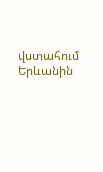վստահում Երևանին